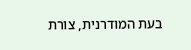בעת המודרנית, צורת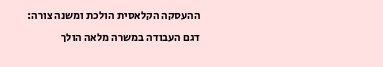ההעסקה הקלאסית הולכת ומשנה צורה: דגם העבודה במשרה מלאה הולך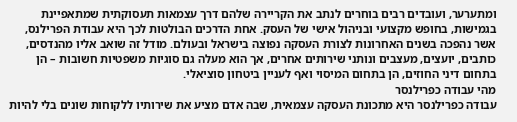ומתערער, ועובדים רבים בוחרים לנתב את הקריירה שלהם דרך עצמאות תעסוקתית שמתאפיינת בגמישות, בחופש מקצועי ובניהול אישי של העסק. אחת הדרכים הבולטות לכך היא עבודת הפרילנס, אשר נהפכה בשנים האחרונות לצורת העסקה נפוצה בישראל ובעולם. מודל זה שואב אליו מהנדסים, כותבים, יועצים, מעצבים ונותני שירותים אחרים, אך הוא מעלה גם סוגיות משפטיות חשובות – הן בתחום דיני החוזים, הן בתחום המיסוי ואף לעניין ביטחון סוציאלי.
מהי עבודה כפרילנסר
עבודה כפרילנסר היא מתכונת העסקה עצמאית, שבה אדם מציע את שירותיו ללקוחות שונים בלי להיות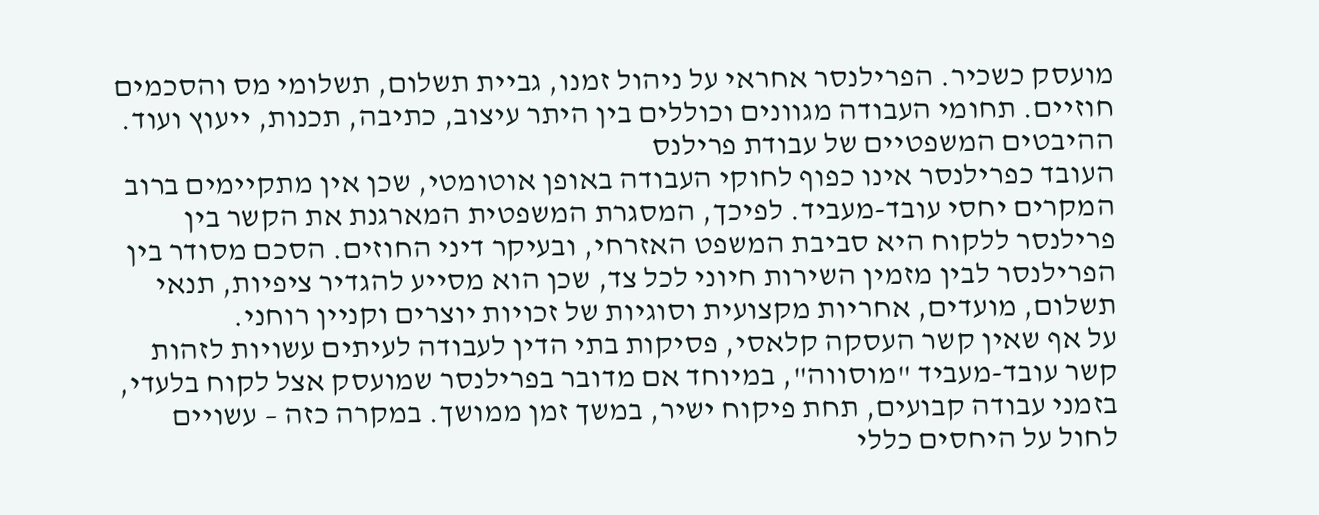מועסק כשכיר. הפרילנסר אחראי על ניהול זמנו, גביית תשלום, תשלומי מס והסכמים חוזיים. תחומי העבודה מגוונים וכוללים בין היתר עיצוב, כתיבה, תכנות, ייעוץ ועוד.
ההיבטים המשפטיים של עבודת פרילנס
העובד כפרילנסר אינו כפוף לחוקי העבודה באופן אוטומטי, שכן אין מתקיימים ברוב המקרים יחסי עובד-מעביד. לפיכך, המסגרת המשפטית המארגנת את הקשר בין פרילנסר ללקוח היא סביבת המשפט האזרחי, ובעיקר דיני החוזים. הסכם מסודר בין הפרילנסר לבין מזמין השירות חיוני לכל צד, שכן הוא מסייע להגדיר ציפיות, תנאי תשלום, מועדים, אחריות מקצועית וסוגיות של זכויות יוצרים וקניין רוחני.
על אף שאין קשר העסקה קלאסי, פסיקות בתי הדין לעבודה לעיתים עשויות לזהות קשר עובד-מעביד "מוסווה", במיוחד אם מדובר בפרילנסר שמועסק אצל לקוח בלעדי, בזמני עבודה קבועים, תחת פיקוח ישיר, במשך זמן ממושך. במקרה כזה – עשויים לחול על היחסים כללי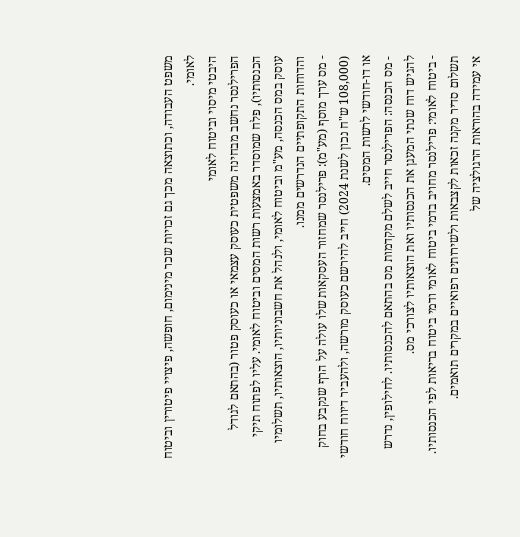משפט העבודה, וכתוצאה מכך גם זכויות שכר מינימום, חופשה, פיצויי פיטורין וביטוח לאומי.
היבטי מיסוי וביטוח לאומי
הפרילנסר נחשב מבחינה משפטית כעוסק עצמאי או כעוסק פטור (בהתאם לגודל הכנסותיו), פלח שמוסדר באמצעות רשות המסים וביטוח לאומי. עליו לפתוח תיקי עוסק במס הכנסה, מע"מ וביטוח לאומי, ולנהל את חשבוניותיו, הוצאותיו, תשלומיו והדוחות התקופתיים הנדרשים ממנו.
- מס ערך מוסף (מע"מ): פרילנסר שמחזור העסקאות שלו עולה על הרף שנקבע בחוק (108,000 ש"ח נכון לשנת 2024) חייב להירשם כעוסק מורשה, ולהעביר דיווח חודשי או דו-חודשי לרשות המסים.
- מס הכנסה: הפרילנסר חייב לשלם מקדמות מס בהתאם להכנסותיו. לחילופין, נדרש להגיש דוח שנתי המעגן את הכנסותיו ואת הוצאותיו לצורכי מס.
- ביטוח לאומי: פרילנסר מחויב בדמי ביטוח לאומי ודמי ביטוח בריאות לפי הכנסותיו. תשלום סדיר מקנה זכאות לקצבאות ולשירותים רפואיים במקרים תואמים.
אי עמידה בהוראות הרגולציה של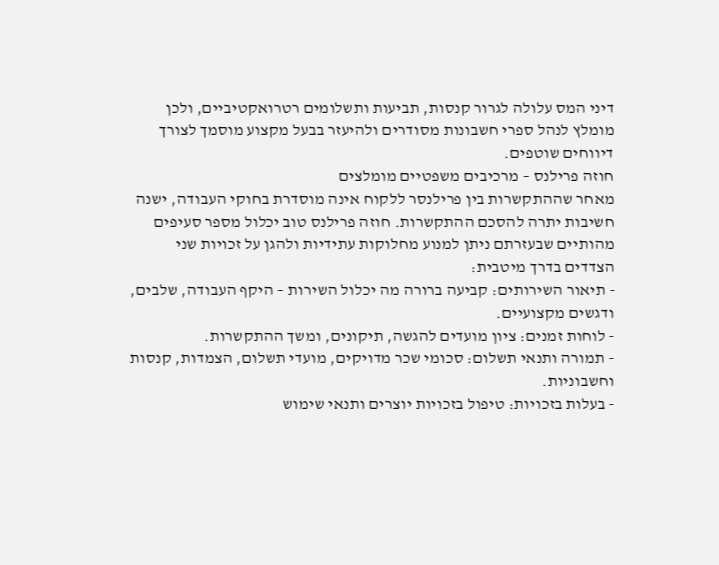דיני המס עלולה לגרור קנסות, תביעות ותשלומים רטרואקטיביים, ולכן מומלץ לנהל ספרי חשבונות מסודרים ולהיעזר בבעל מקצוע מוסמך לצורך דיווחים שוטפים.
חוזה פרילנס – מרכיבים משפטיים מומלצים
מאחר שההתקשרות בין פרילנסר ללקוח אינה מוסדרת בחוקי העבודה, ישנה חשיבות יתרה להסכם ההתקשרות. חוזה פרילנס טוב יכלול מספר סעיפים מהותיים שבעזרתם ניתן למנוע מחלוקות עתידיות ולהגן על זכויות שני הצדדים בדרך מיטבית:
- תיאור השירותים: קביעה ברורה מה יכלול השירות – היקף העבודה, שלבים, ודגשים מקצועיים.
- לוחות זמנים: ציון מועדים להגשה, תיקונים, ומשך ההתקשרות.
- תמורה ותנאי תשלום: סכומי שכר מדויקים, מועדי תשלום, הצמדות, קנסות וחשבוניות.
- בעלות בזכויות: טיפול בזכויות יוצרים ותנאי שימוש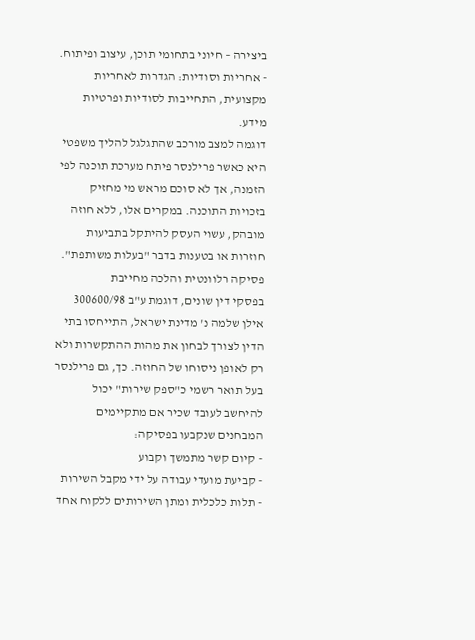ביצירה – חיוני בתחומי תוכן, עיצוב ופיתוח.
- אחריות וסודיות: הגדרות לאחריות מקצועית, התחייבות לסודיות ופרטיות מידע.
דוגמה למצב מורכב שהתגלגל להליך משפטי היא כאשר פרילנסר פיתח מערכת תוכנה לפי הזמנה, אך לא סוכם מראש מי מחזיק בזכויות התוכנה. במקרים אלו, ללא חוזה מובהק, עשוי העסק להיתקל בתביעות חוזרות או בטענות בדבר "בעלות משותפת".
פסיקה רלוונטית והלכה מחייבת
בפסקי דין שונים, דוגמת ע"ב 300600/98 אילן שלמה נ' מדינת ישראל, התייחסו בתי הדין לצורך לבחון את מהות ההתקשרות ולא רק לאופן ניסוחו של החוזה. כך, גם פרילנסר בעל תואר רשמי כ"ספק שירות" יכול להיחשב לעובד שכיר אם מתקיימים המבחנים שנקבעו בפסיקה:
- קיום קשר מתמשך וקבוע
- קביעת מועדי עבודה על ידי מקבל השירות
- תלות כלכלית ומתן השירותים ללקוח אחד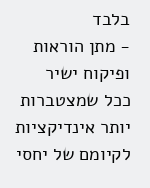בלבד
- מתן הוראות ופיקוח ישיר
ככל שמצטברות יותר אינדיקציות לקיומם של יחסי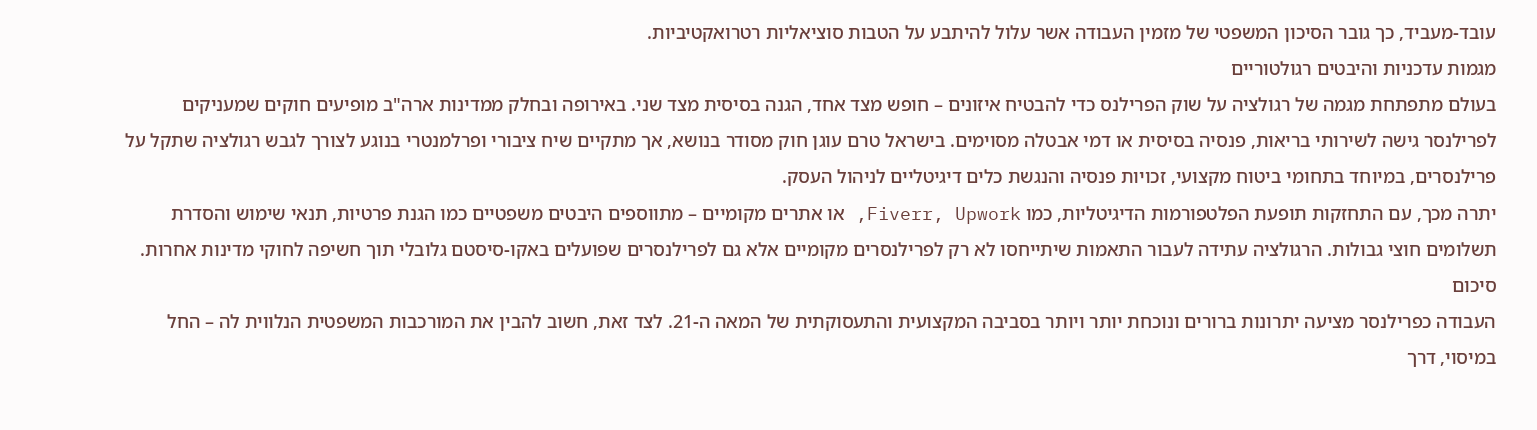עובד-מעביד, כך גובר הסיכון המשפטי של מזמין העבודה אשר עלול להיתבע על הטבות סוציאליות רטרואקטיביות.
מגמות עדכניות והיבטים רגולטוריים
בעולם מתפתחת מגמה של רגולציה על שוק הפרילנס כדי להבטיח איזונים – חופש מצד אחד, הגנה בסיסית מצד שני. באירופה ובחלק ממדינות ארה"ב מופיעים חוקים שמעניקים לפרילנסר גישה לשירותי בריאות, פנסיה בסיסית או דמי אבטלה מסוימים. בישראל טרם עוגן חוק מסודר בנושא, אך מתקיים שיח ציבורי ופרלמנטרי בנוגע לצורך לגבש רגולציה שתקל על פרילנסרים, במיוחד בתחומי ביטוח מקצועי, זכויות פנסיה והנגשת כלים דיגיטליים לניהול העסק.
יתרה מכך, עם התחזקות תופעת הפלטפורמות הדיגיטליות, כמו Fiverr, Upwork, או אתרים מקומיים – מתווספים היבטים משפטיים כמו הגנת פרטיות, תנאי שימוש והסדרת תשלומים חוצי גבולות. הרגולציה עתידה לעבור התאמות שיתייחסו לא רק לפרילנסרים מקומיים אלא גם לפרילנסרים שפועלים באקו-סיסטם גלובלי תוך חשיפה לחוקי מדינות אחרות.
סיכום
העבודה כפרילנסר מציעה יתרונות ברורים ונוכחת יותר ויותר בסביבה המקצועית והתעסוקתית של המאה ה-21. לצד זאת, חשוב להבין את המורכבות המשפטית הנלווית לה – החל במיסוי, דרך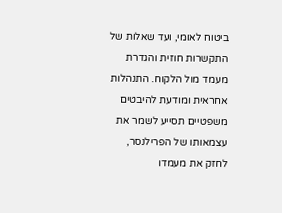ביטוח לאומי, ועד שאלות של התקשרות חוזית והגדרת מעמד מול הלקוח. התנהלות אחראית ומודעת להיבטים משפטיים תסייע לשמר את עצמאותו של הפרילנסר, לחזק את מעמדו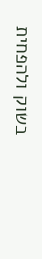בשוק ולהפחית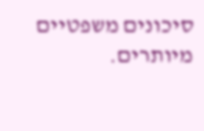סיכונים משפטיים מיותרים.